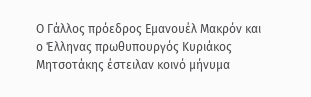Ο Γάλλος πρόεδρος Εμανουέλ Μακρόν και ο Έλληνας πρωθυπουργός Κυριάκος Μητσοτάκης έστειλαν κοινό μήνυμα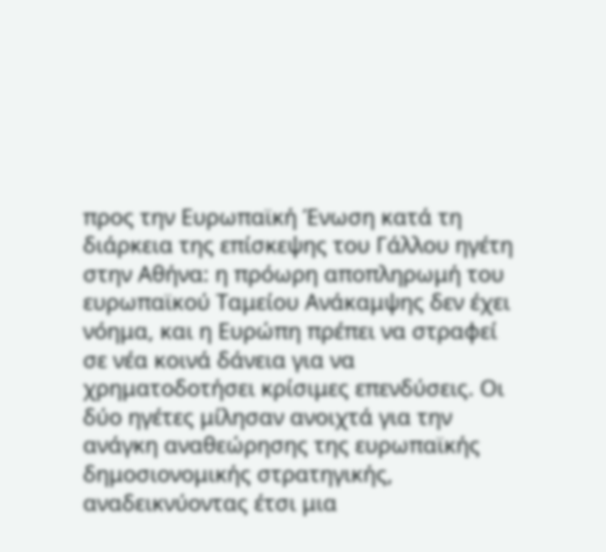προς την Ευρωπαϊκή Ένωση κατά τη διάρκεια της επίσκεψης του Γάλλου ηγέτη στην Αθήνα: η πρόωρη αποπληρωμή του ευρωπαϊκού Ταμείου Ανάκαμψης δεν έχει νόημα, και η Ευρώπη πρέπει να στραφεί σε νέα κοινά δάνεια για να χρηματοδοτήσει κρίσιμες επενδύσεις. Οι δύο ηγέτες μίλησαν ανοιχτά για την ανάγκη αναθεώρησης της ευρωπαϊκής δημοσιονομικής στρατηγικής, αναδεικνύοντας έτσι μια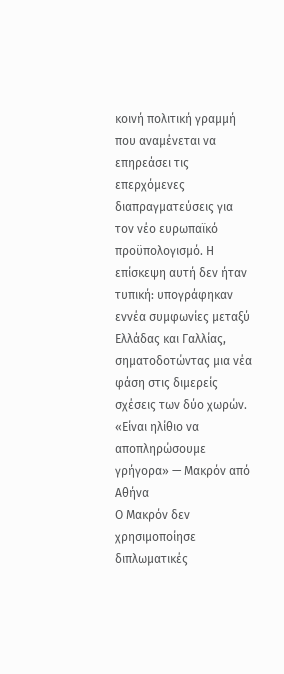κοινή πολιτική γραμμή που αναμένεται να επηρεάσει τις επερχόμενες διαπραγματεύσεις για τον νέο ευρωπαϊκό προϋπολογισμό. Η επίσκεψη αυτή δεν ήταν τυπική: υπογράφηκαν εννέα συμφωνίες μεταξύ Ελλάδας και Γαλλίας, σηματοδοτώντας μια νέα φάση στις διμερείς σχέσεις των δύο χωρών.
«Είναι ηλίθιο να αποπληρώσουμε γρήγορα» — Μακρόν από Αθήνα
Ο Μακρόν δεν χρησιμοποίησε διπλωματικές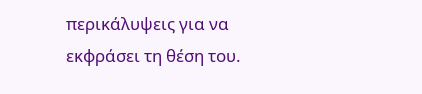περικάλυψεις για να εκφράσει τη θέση του.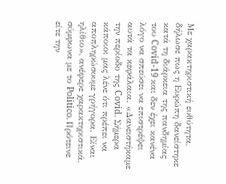Με χαρακτηριστική ευθύτητα, δήλωσε πως η Ευρώπη δανείστηκε κατά τη διάρκεια της πανδημίας του Covid-19 και δεν έχει κανένα λόγο να σπεύσει να επιστρέψει αυτά τα κεφάλαια. «Δανειστήκαμε την περίοδο της Covid. Σήμερα κάποιοι μας λένε ότι πρέπει να αποπληρώσουμε γρήγορα. Είναι ηλίθιο», ανέφερε χαρακτηριστικά, σύμφωνα με το Politico. Πρότεινε είτε την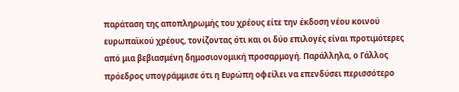παράταση της αποπληρωμής του χρέους είτε την έκδοση νέου κοινού ευρωπαϊκού χρέους, τονίζοντας ότι και οι δύο επιλογές είναι προτιμότερες από μια βεβιασμένη δημοσιονομική προσαρμογή. Παράλληλα, ο Γάλλος πρόεδρος υπογράμμισε ότι η Ευρώπη οφείλει να επενδύσει περισσότερο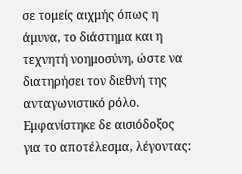σε τομείς αιχμής όπως η άμυνα, το διάστημα και η τεχνητή νοημοσύνη, ώστε να διατηρήσει τον διεθνή της ανταγωνιστικό ρόλο. Εμφανίστηκε δε αισιόδοξος για το αποτέλεσμα, λέγοντας: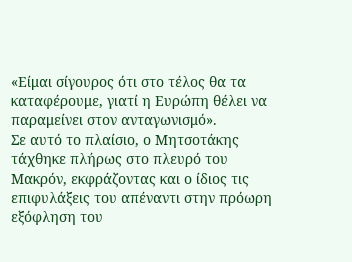«Είμαι σίγουρος ότι στο τέλος θα τα καταφέρουμε, γιατί η Ευρώπη θέλει να παραμείνει στον ανταγωνισμό».
Σε αυτό το πλαίσιο, ο Μητσοτάκης τάχθηκε πλήρως στο πλευρό του Μακρόν, εκφράζοντας και ο ίδιος τις επιφυλάξεις του απέναντι στην πρόωρη εξόφληση του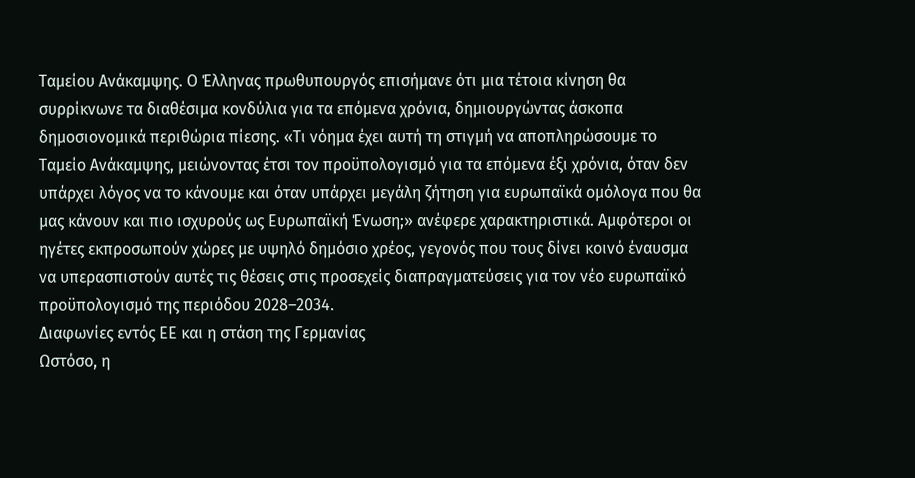Ταμείου Ανάκαμψης. Ο Έλληνας πρωθυπουργός επισήμανε ότι μια τέτοια κίνηση θα συρρίκνωνε τα διαθέσιμα κονδύλια για τα επόμενα χρόνια, δημιουργώντας άσκοπα δημοσιονομικά περιθώρια πίεσης. «Τι νόημα έχει αυτή τη στιγμή να αποπληρώσουμε το Ταμείο Ανάκαμψης, μειώνοντας έτσι τον προϋπολογισμό για τα επόμενα έξι χρόνια, όταν δεν υπάρχει λόγος να το κάνουμε και όταν υπάρχει μεγάλη ζήτηση για ευρωπαϊκά ομόλογα που θα μας κάνουν και πιο ισχυρούς ως Ευρωπαϊκή Ένωση;» ανέφερε χαρακτηριστικά. Αμφότεροι οι ηγέτες εκπροσωπούν χώρες με υψηλό δημόσιο χρέος, γεγονός που τους δίνει κοινό έναυσμα να υπερασπιστούν αυτές τις θέσεις στις προσεχείς διαπραγματεύσεις για τον νέο ευρωπαϊκό προϋπολογισμό της περιόδου 2028–2034.
Διαφωνίες εντός ΕΕ και η στάση της Γερμανίας
Ωστόσο, η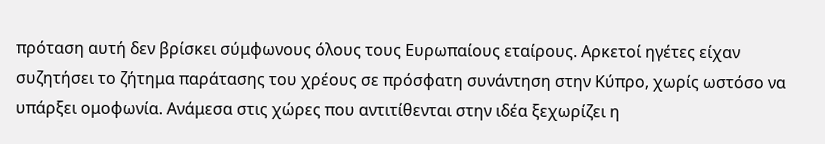πρόταση αυτή δεν βρίσκει σύμφωνους όλους τους Ευρωπαίους εταίρους. Αρκετοί ηγέτες είχαν συζητήσει το ζήτημα παράτασης του χρέους σε πρόσφατη συνάντηση στην Κύπρο, χωρίς ωστόσο να υπάρξει ομοφωνία. Ανάμεσα στις χώρες που αντιτίθενται στην ιδέα ξεχωρίζει η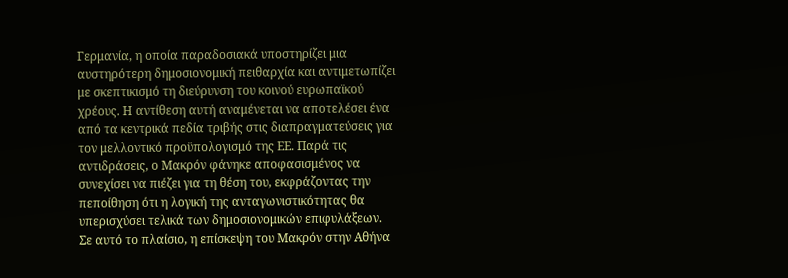Γερμανία, η οποία παραδοσιακά υποστηρίζει μια αυστηρότερη δημοσιονομική πειθαρχία και αντιμετωπίζει με σκεπτικισμό τη διεύρυνση του κοινού ευρωπαϊκού χρέους. Η αντίθεση αυτή αναμένεται να αποτελέσει ένα από τα κεντρικά πεδία τριβής στις διαπραγματεύσεις για τον μελλοντικό προϋπολογισμό της ΕΕ. Παρά τις αντιδράσεις, ο Μακρόν φάνηκε αποφασισμένος να συνεχίσει να πιέζει για τη θέση του, εκφράζοντας την πεποίθηση ότι η λογική της ανταγωνιστικότητας θα υπερισχύσει τελικά των δημοσιονομικών επιφυλάξεων.
Σε αυτό το πλαίσιο, η επίσκεψη του Μακρόν στην Αθήνα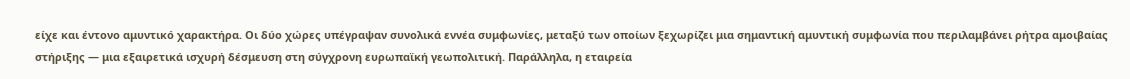είχε και έντονο αμυντικό χαρακτήρα. Οι δύο χώρες υπέγραψαν συνολικά εννέα συμφωνίες, μεταξύ των οποίων ξεχωρίζει μια σημαντική αμυντική συμφωνία που περιλαμβάνει ρήτρα αμοιβαίας στήριξης — μια εξαιρετικά ισχυρή δέσμευση στη σύγχρονη ευρωπαϊκή γεωπολιτική. Παράλληλα, η εταιρεία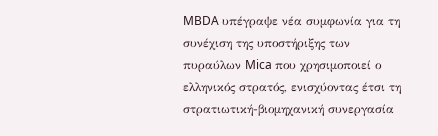MBDA υπέγραψε νέα συμφωνία για τη συνέχιση της υποστήριξης των πυραύλων Mica που χρησιμοποιεί ο ελληνικός στρατός, ενισχύοντας έτσι τη στρατιωτική-βιομηχανική συνεργασία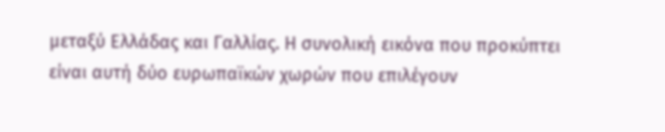μεταξύ Ελλάδας και Γαλλίας. Η συνολική εικόνα που προκύπτει είναι αυτή δύο ευρωπαϊκών χωρών που επιλέγουν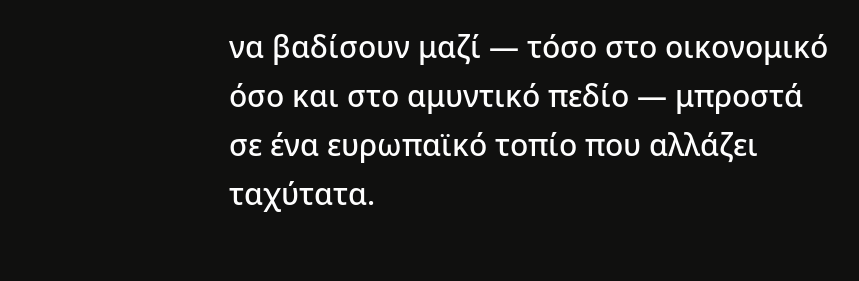να βαδίσουν μαζί — τόσο στο οικονομικό όσο και στο αμυντικό πεδίο — μπροστά σε ένα ευρωπαϊκό τοπίο που αλλάζει ταχύτατα.